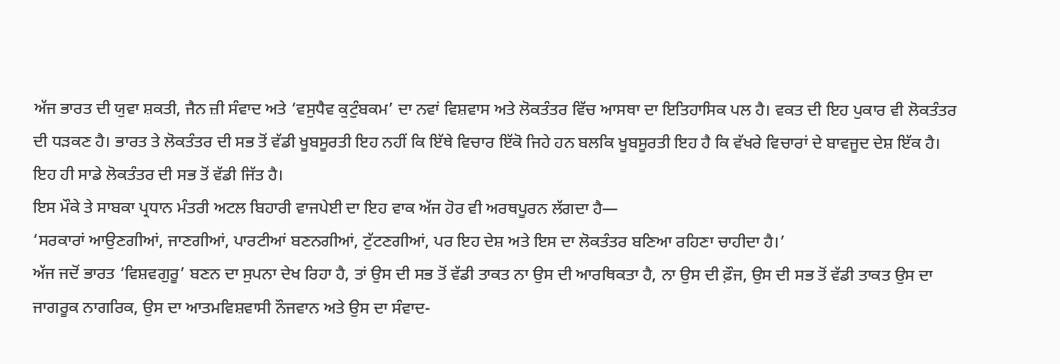ਅੱਜ ਭਾਰਤ ਦੀ ਯੁਵਾ ਸ਼ਕਤੀ, ਜੈਨ ਜ਼ੀ ਸੰਵਾਦ ਅਤੇ ‘ਵਸੁਧੈਵ ਕੁਟੁੰਬਕਮ’ ਦਾ ਨਵਾਂ ਵਿਸ਼ਵਾਸ ਅਤੇ ਲੋਕਤੰਤਰ ਵਿੱਚ ਆਸਥਾ ਦਾ ਇਤਿਹਾਸਿਕ ਪਲ ਹੈ। ਵਕਤ ਦੀ ਇਹ ਪੁਕਾਰ ਵੀ ਲੋਕਤੰਤਰ ਦੀ ਧੜਕਣ ਹੈ। ਭਾਰਤ ਤੇ ਲੋਕਤੰਤਰ ਦੀ ਸਭ ਤੋਂ ਵੱਡੀ ਖੂਬਸੂਰਤੀ ਇਹ ਨਹੀਂ ਕਿ ਇੱਥੇ ਵਿਚਾਰ ਇੱਕੋ ਜਿਹੇ ਹਨ ਬਲਕਿ ਖੂਬਸੂਰਤੀ ਇਹ ਹੈ ਕਿ ਵੱਖਰੇ ਵਿਚਾਰਾਂ ਦੇ ਬਾਵਜੂਦ ਦੇਸ਼ ਇੱਕ ਹੈ। ਇਹ ਹੀ ਸਾਡੇ ਲੋਕਤੰਤਰ ਦੀ ਸਭ ਤੋਂ ਵੱਡੀ ਜਿੱਤ ਹੈ।
ਇਸ ਮੌਕੇ ਤੇ ਸਾਬਕਾ ਪ੍ਰਧਾਨ ਮੰਤਰੀ ਅਟਲ ਬਿਹਾਰੀ ਵਾਜਪੇਈ ਦਾ ਇਹ ਵਾਕ ਅੱਜ ਹੋਰ ਵੀ ਅਰਥਪੂਰਨ ਲੱਗਦਾ ਹੈ—
‘ਸਰਕਾਰਾਂ ਆਉਣਗੀਆਂ, ਜਾਣਗੀਆਂ, ਪਾਰਟੀਆਂ ਬਣਨਗੀਆਂ, ਟੁੱਟਣਗੀਆਂ, ਪਰ ਇਹ ਦੇਸ਼ ਅਤੇ ਇਸ ਦਾ ਲੋਕਤੰਤਰ ਬਣਿਆ ਰਹਿਣਾ ਚਾਹੀਦਾ ਹੈ।’
ਅੱਜ ਜਦੋਂ ਭਾਰਤ ‘ਵਿਸ਼ਵਗੁਰੂ’ ਬਣਨ ਦਾ ਸੁਪਨਾ ਦੇਖ ਰਿਹਾ ਹੈ, ਤਾਂ ਉਸ ਦੀ ਸਭ ਤੋਂ ਵੱਡੀ ਤਾਕਤ ਨਾ ਉਸ ਦੀ ਆਰਥਿਕਤਾ ਹੈ, ਨਾ ਉਸ ਦੀ ਫ਼ੌਜ, ਉਸ ਦੀ ਸਭ ਤੋਂ ਵੱਡੀ ਤਾਕਤ ਉਸ ਦਾ ਜਾਗਰੂਕ ਨਾਗਰਿਕ, ਉਸ ਦਾ ਆਤਮਵਿਸ਼ਵਾਸੀ ਨੌਜਵਾਨ ਅਤੇ ਉਸ ਦਾ ਸੰਵਾਦ-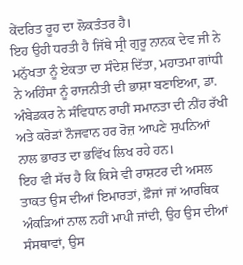ਕੇਂਦਰਿਤ ਰੂਹ ਦਾ ਲੋਕਤੰਤਰ ਹੈ।
ਇਹ ਉਹੀ ਧਰਤੀ ਹੈ ਜਿੱਥੇ ਸ੍ਰੀ ਗੁਰੂ ਨਾਨਕ ਦੇਵ ਜੀ ਨੇ ਮਨੁੱਖਤਾ ਨੂੰ ਏਕਤਾ ਦਾ ਸੰਦੇਸ਼ ਦਿੱਤਾ, ਮਹਾਤਮਾ ਗਾਂਧੀ ਨੇ ਅਹਿੰਸਾ ਨੂੰ ਰਾਜਨੀਤੀ ਦੀ ਭਾਸ਼ਾ ਬਣਾਇਆ, ਡਾ. ਅੰਬੇਡਕਰ ਨੇ ਸੰਵਿਧਾਨ ਰਾਹੀਂ ਸਮਾਨਤਾ ਦੀ ਨੀਂਹ ਰੱਖੀ ਅਤੇ ਕਰੋੜਾਂ ਨੌਜਵਾਨ ਹਰ ਰੋਜ਼ ਆਪਣੇ ਸੁਪਨਿਆਂ ਨਾਲ ਭਾਰਤ ਦਾ ਭਵਿੱਖ ਲਿਖ ਰਹੇ ਹਨ।
ਇਹ ਵੀ ਸੱਚ ਹੈ ਕਿ ਕਿਸੇ ਵੀ ਰਾਸ਼ਟਰ ਦੀ ਅਸਲ ਤਾਕਤ ਉਸ ਦੀਆਂ ਇਮਾਰਤਾਂ, ਫ਼ੌਜਾਂ ਜਾਂ ਆਰਥਿਕ ਅੰਕੜਿਆਂ ਨਾਲ ਨਹੀਂ ਮਾਪੀ ਜਾਂਦੀ, ਉਹ ਉਸ ਦੀਆਂ ਸੰਸਥਾਵਾਂ, ਉਸ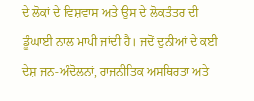ਦੇ ਲੋਕਾਂ ਦੇ ਵਿਸ਼ਵਾਸ ਅਤੇ ਉਸ ਦੇ ਲੋਕਤੰਤਰ ਦੀ ਡੂੰਘਾਈ ਨਾਲ ਮਾਪੀ ਜਾਂਦੀ ਹੈ। ਜਦੋਂ ਦੁਨੀਆਂ ਦੇ ਕਈ ਦੇਸ਼ ਜਨ-ਅੰਦੋਲਨਾਂ, ਰਾਜਨੀਤਿਕ ਅਸਥਿਰਤਾ ਅਤੇ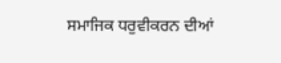ਸਮਾਜਿਕ ਧਰੁਵੀਕਰਨ ਦੀਆਂ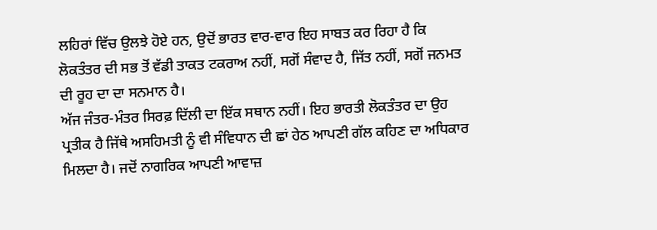ਲਹਿਰਾਂ ਵਿੱਚ ਉਲਝੇ ਹੋਏ ਹਨ, ਉਦੋਂ ਭਾਰਤ ਵਾਰ-ਵਾਰ ਇਹ ਸਾਬਤ ਕਰ ਰਿਹਾ ਹੈ ਕਿ ਲੋਕਤੰਤਰ ਦੀ ਸਭ ਤੋਂ ਵੱਡੀ ਤਾਕਤ ਟਕਰਾਅ ਨਹੀਂ, ਸਗੋਂ ਸੰਵਾਦ ਹੈ, ਜਿੱਤ ਨਹੀਂ, ਸਗੋਂ ਜਨਮਤ ਦੀ ਰੂਹ ਦਾ ਦਾ ਸਨਮਾਨ ਹੈ।
ਅੱਜ ਜੰਤਰ-ਮੰਤਰ ਸਿਰਫ਼ ਦਿੱਲੀ ਦਾ ਇੱਕ ਸਥਾਨ ਨਹੀਂ। ਇਹ ਭਾਰਤੀ ਲੋਕਤੰਤਰ ਦਾ ਉਹ ਪ੍ਰਤੀਕ ਹੈ ਜਿੱਥੇ ਅਸਹਿਮਤੀ ਨੂੰ ਵੀ ਸੰਵਿਧਾਨ ਦੀ ਛਾਂ ਹੇਠ ਆਪਣੀ ਗੱਲ ਕਹਿਣ ਦਾ ਅਧਿਕਾਰ ਮਿਲਦਾ ਹੈ। ਜਦੋਂ ਨਾਗਰਿਕ ਆਪਣੀ ਆਵਾਜ਼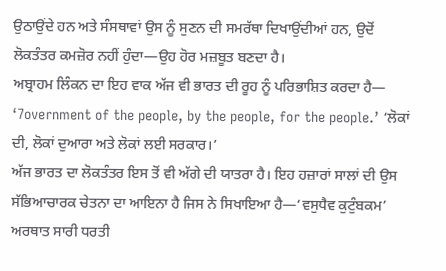ਉਠਾਉਂਦੇ ਹਨ ਅਤੇ ਸੰਸਥਾਵਾਂ ਉਸ ਨੂੰ ਸੁਣਨ ਦੀ ਸਮਰੱਥਾ ਦਿਖਾਉਂਦੀਆਂ ਹਨ, ਉਦੋਂ ਲੋਕਤੰਤਰ ਕਮਜ਼ੋਰ ਨਹੀਂ ਹੁੰਦਾ—ਉਹ ਹੋਰ ਮਜ਼ਬੂਤ ਬਣਦਾ ਹੈ।
ਅਬ੍ਰਾਹਮ ਲਿੰਕਨ ਦਾ ਇਹ ਵਾਕ ਅੱਜ ਵੀ ਭਾਰਤ ਦੀ ਰੂਹ ਨੂੰ ਪਰਿਭਾਸ਼ਿਤ ਕਰਦਾ ਹੈ— ‘7overnment of the people, by the people, for the people.’ ‘ਲੋਕਾਂ ਦੀ, ਲੋਕਾਂ ਦੁਆਰਾ ਅਤੇ ਲੋਕਾਂ ਲਈ ਸਰਕਾਰ।’
ਅੱਜ ਭਾਰਤ ਦਾ ਲੋਕਤੰਤਰ ਇਸ ਤੋਂ ਵੀ ਅੱਗੇ ਦੀ ਯਾਤਰਾ ਹੈ। ਇਹ ਹਜ਼ਾਰਾਂ ਸਾਲਾਂ ਦੀ ਉਸ ਸੱਭਿਆਚਾਰਕ ਚੇਤਨਾ ਦਾ ਆਇਨਾ ਹੈ ਜਿਸ ਨੇ ਸਿਖਾਇਆ ਹੈ—‘ਵਸੁਧੈਵ ਕੁਟੁੰਬਕਮ’ ਅਰਥਾਤ ਸਾਰੀ ਧਰਤੀ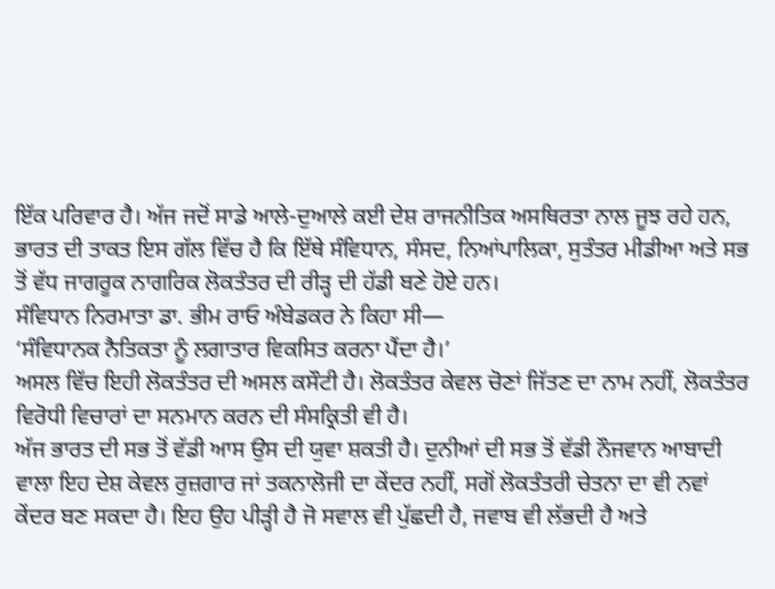ਇੱਕ ਪਰਿਵਾਰ ਹੈ। ਅੱਜ ਜਦੋਂ ਸਾਡੇ ਆਲੇ-ਦੁਆਲੇ ਕਈ ਦੇਸ਼ ਰਾਜਨੀਤਿਕ ਅਸਥਿਰਤਾ ਨਾਲ ਜੂਝ ਰਹੇ ਹਨ, ਭਾਰਤ ਦੀ ਤਾਕਤ ਇਸ ਗੱਲ ਵਿੱਚ ਹੈ ਕਿ ਇੱਥੇ ਸੰਵਿਧਾਨ, ਸੰਸਦ, ਨਿਆਂਪਾਲਿਕਾ, ਸੁਤੰਤਰ ਮੀਡੀਆ ਅਤੇ ਸਭ ਤੋਂ ਵੱਧ ਜਾਗਰੂਕ ਨਾਗਰਿਕ ਲੋਕਤੰਤਰ ਦੀ ਰੀੜ੍ਹ ਦੀ ਹੱਡੀ ਬਣੇ ਹੋਏ ਹਨ।
ਸੰਵਿਧਾਨ ਨਿਰਮਾਤਾ ਡਾ. ਭੀਮ ਰਾਓ ਅੰਬੇਡਕਰ ਨੇ ਕਿਹਾ ਸੀ—
‘ਸੰਵਿਧਾਨਕ ਨੈਤਿਕਤਾ ਨੂੰ ਲਗਾਤਾਰ ਵਿਕਸਿਤ ਕਰਨਾ ਪੈਂਦਾ ਹੈ।’
ਅਸਲ ਵਿੱਚ ਇਹੀ ਲੋਕਤੰਤਰ ਦੀ ਅਸਲ ਕਸੌਟੀ ਹੈ। ਲੋਕਤੰਤਰ ਕੇਵਲ ਚੋਣਾਂ ਜਿੱਤਣ ਦਾ ਨਾਮ ਨਹੀਂ, ਲੋਕਤੰਤਰ ਵਿਰੋਧੀ ਵਿਚਾਰਾਂ ਦਾ ਸਨਮਾਨ ਕਰਨ ਦੀ ਸੰਸਕ੍ਰਿਤੀ ਵੀ ਹੈ।
ਅੱਜ ਭਾਰਤ ਦੀ ਸਭ ਤੋਂ ਵੱਡੀ ਆਸ ਉਸ ਦੀ ਯੁਵਾ ਸ਼ਕਤੀ ਹੈ। ਦੁਨੀਆਂ ਦੀ ਸਭ ਤੋਂ ਵੱਡੀ ਨੌਜਵਾਨ ਆਬਾਦੀ ਵਾਲਾ ਇਹ ਦੇਸ਼ ਕੇਵਲ ਰੁਜ਼ਗਾਰ ਜਾਂ ਤਕਨਾਲੋਜੀ ਦਾ ਕੇਂਦਰ ਨਹੀਂ, ਸਗੋਂ ਲੋਕਤੰਤਰੀ ਚੇਤਨਾ ਦਾ ਵੀ ਨਵਾਂ ਕੇਂਦਰ ਬਣ ਸਕਦਾ ਹੈ। ਇਹ ਉਹ ਪੀੜ੍ਹੀ ਹੈ ਜੋ ਸਵਾਲ ਵੀ ਪੁੱਛਦੀ ਹੈ, ਜਵਾਬ ਵੀ ਲੱਭਦੀ ਹੈ ਅਤੇ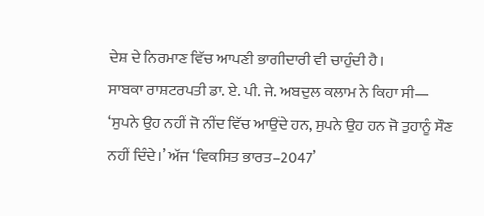ਦੇਸ਼ ਦੇ ਨਿਰਮਾਣ ਵਿੱਚ ਆਪਣੀ ਭਾਗੀਦਾਰੀ ਵੀ ਚਾਹੁੰਦੀ ਹੈ।
ਸਾਬਕਾ ਰਾਸ਼ਟਰਪਤੀ ਡਾ. ਏ. ਪੀ. ਜੇ. ਅਬਦੁਲ ਕਲਾਮ ਨੇ ਕਿਹਾ ਸੀ—
‘ਸੁਪਨੇ ਉਹ ਨਹੀਂ ਜੋ ਨੀਂਦ ਵਿੱਚ ਆਉਂਦੇ ਹਨ, ਸੁਪਨੇ ਉਹ ਹਨ ਜੋ ਤੁਹਾਨੂੰ ਸੌਣ ਨਹੀਂ ਦਿੰਦੇ।’ ਅੱਜ ‘ਵਿਕਸਿਤ ਭਾਰਤ–2047’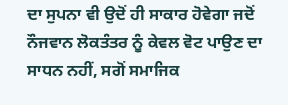ਦਾ ਸੁਪਨਾ ਵੀ ਉਦੋਂ ਹੀ ਸਾਕਾਰ ਹੋਵੇਗਾ ਜਦੋਂ ਨੌਜਵਾਨ ਲੋਕਤੰਤਰ ਨੂੰ ਕੇਵਲ ਵੋਟ ਪਾਉਣ ਦਾ ਸਾਧਨ ਨਹੀਂ, ਸਗੋਂ ਸਮਾਜਿਕ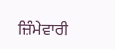ਜ਼ਿੰਮੇਵਾਰੀ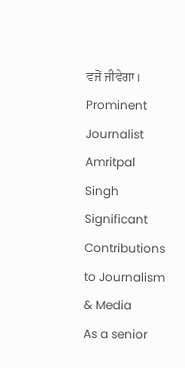ਵਜੋਂ ਜੀਵੇਗਾ।
Prominent Journalist Amritpal Singh
Significant Contributions to Journalism & Media
As a senior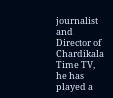journalist and Director of Chardikala Time TV, he has played a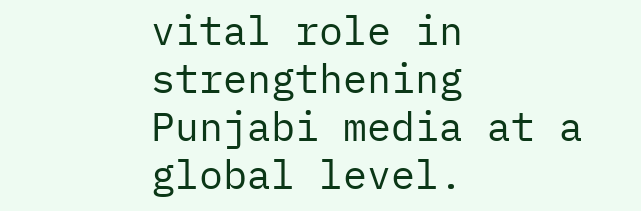vital role in strengthening Punjabi media at a global level.